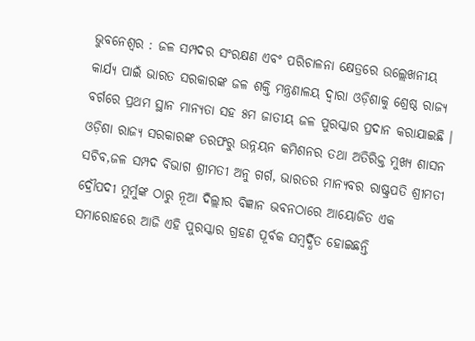ଭୁବନେଶ୍ୱର : ଜଳ ସମ୍ପଦର ସଂରକ୍ଷଣ ଏବଂ ପରିଚାଳନା କ୍ଷେତ୍ରରେ ଉଲ୍ଲେଖନୀୟ କାର୍ଯ୍ୟ ପାଇଁ ଭାରତ ସରକାରଙ୍କ ଜଳ ଶକ୍ତି ମନ୍ତ୍ରଣାଳୟ ଦ୍ୱାରା ଓଡ଼ିଶାକୁ ଶ୍ରେଷ୍ଠ ରାଜ୍ୟ ବର୍ଗରେ ପ୍ରଥମ ସ୍ଥାନ ମାନ୍ୟତା ସହ ୫ମ ଜାତୀୟ ଜଳ ପୁରସ୍କାର ପ୍ରଦାନ କରାଯାଇଛି । ଓଡ଼ିଶା ରାଜ୍ୟ ସରକାରଙ୍କ ତରଫରୁ ଉନ୍ନୟନ କମିଶନର ତଥା ଅତିରିକ୍ତ ମୁଖ୍ୟ ଶାସନ ସଚିବ,ଜଳ ସମ୍ପଦ ବିଭାଗ ଶ୍ରୀମତୀ ଅନୁ ଗର୍ଗ, ଭାରତର ମାନ୍ୟବର ରାଷ୍ଟ୍ରପତି ଶ୍ରୀମତୀ ଦ୍ରୌପଦୀ ମୁର୍ମୁଙ୍କ ଠାରୁ ନୂଆ ଦିଲ୍ଲୀର ବିଜ୍ଞାନ ଭବନଠାରେ ଆୟୋଜିତ ଏକ ସମାରୋହରେ ଆଜି ଏହି ପୁରସ୍କାର ଗ୍ରହଣ ପୂର୍ବକ ସମ୍ବର୍ଦ୍ଧିତ ହୋଇଛନ୍ତି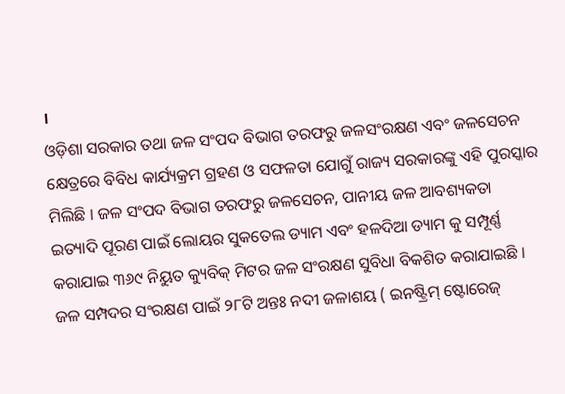।
ଓଡ଼ିଶା ସରକାର ତଥା ଜଳ ସଂପଦ ବିଭାଗ ତରଫରୁ ଜଳସଂରକ୍ଷଣ ଏବଂ ଜଳସେଚନ କ୍ଷେତ୍ରରେ ବିବିଧ କାର୍ଯ୍ୟକ୍ରମ ଗ୍ରହଣ ଓ ସଫଳତା ଯୋଗୁଁ ରାଜ୍ୟ ସରକାରଙ୍କୁ ଏହି ପୁରସ୍କାର ମିଲିଛି । ଜଳ ସଂପଦ ବିଭାଗ ତରଫରୁ ଜଳସେଚନ, ପାନୀୟ ଜଳ ଆବଶ୍ୟକତା ଇତ୍ୟାଦି ପୂରଣ ପାଇଁ ଲୋୟର ସୁକତେଲ ଡ୍ୟାମ ଏବଂ ହଳଦିଆ ଡ୍ୟାମ କୁ ସମ୍ପୂର୍ଣ୍ଣ କରାଯାଇ ୩୬୯ ନିୟୁତ କ୍ୟୁବିକ୍ ମିଟର ଜଳ ସଂରକ୍ଷଣ ସୁବିଧା ବିକଶିତ କରାଯାଇଛି ।
ଜଳ ସମ୍ପଦର ସଂରକ୍ଷଣ ପାଇଁ ୨୮ଟି ଅନ୍ତଃ ନଦୀ ଜଳାଶୟ ( ଇନଷ୍ଟ୍ରିମ୍ ଷ୍ଟୋରେଜ୍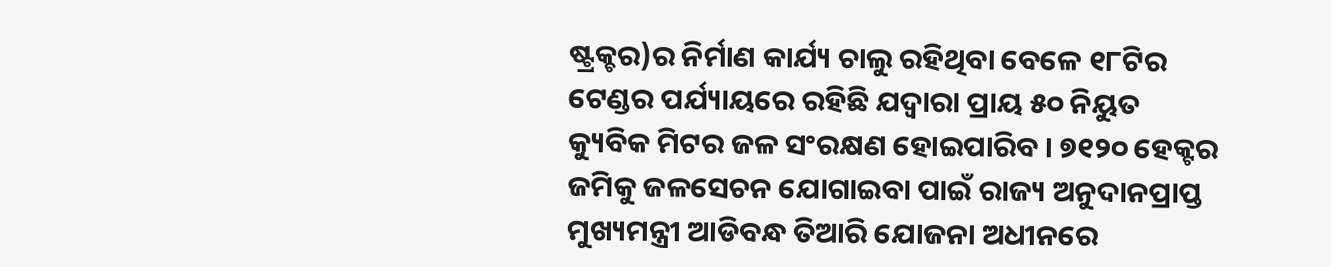ଷ୍ଟ୍ରକ୍ଚର)ର ନିର୍ମାଣ କାର୍ଯ୍ୟ ଚାଲୁ ରହିଥିବା ବେଳେ ୧୮ଟିର ଟେଣ୍ଡର ପର୍ଯ୍ୟାୟରେ ରହିଛି ଯଦ୍ୱାରା ପ୍ରାୟ ୫୦ ନିୟୁତ କ୍ୟୁବିକ ମିଟର ଜଳ ସଂରକ୍ଷଣ ହୋଇପାରିବ । ୭୧୨୦ ହେକ୍ଟର ଜମିକୁ ଜଳସେଚନ ଯୋଗାଇବା ପାଇଁ ରାଜ୍ୟ ଅନୁଦାନପ୍ରାପ୍ତ ମୁଖ୍ୟମନ୍ତ୍ରୀ ଆଡିବନ୍ଧ ତିଆରି ଯୋଜନା ଅଧୀନରେ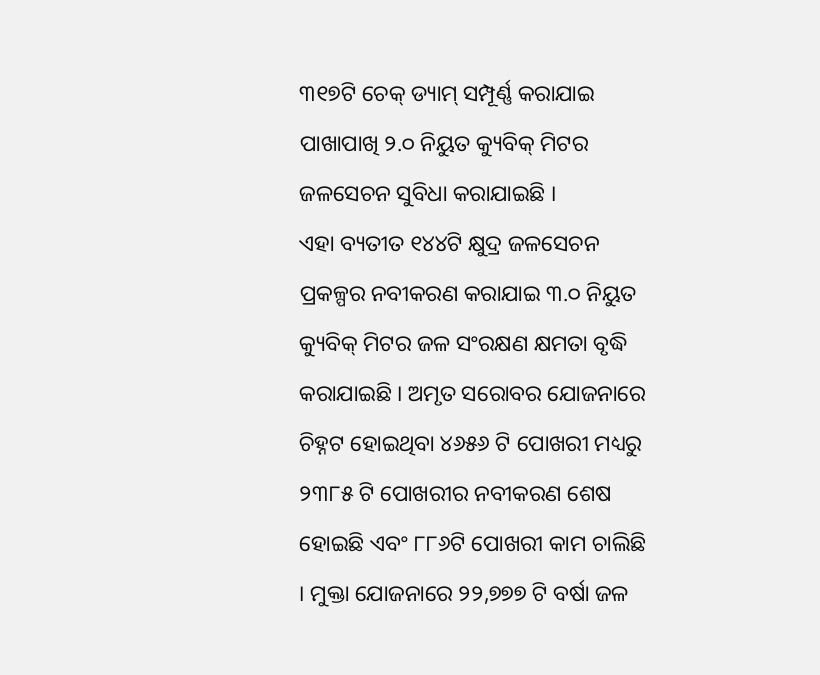୩୧୭ଟି ଚେକ୍ ଡ୍ୟାମ୍ ସମ୍ପୂର୍ଣ୍ଣ କରାଯାଇ ପାଖାପାଖି ୨.୦ ନିୟୁତ କ୍ୟୁବିକ୍ ମିଟର ଜଳସେଚନ ସୁବିଧା କରାଯାଇଛି ।
ଏହା ବ୍ୟତୀତ ୧୪୪ଟି କ୍ଷୁଦ୍ର ଜଳସେଚନ ପ୍ରକଳ୍ପର ନବୀକରଣ କରାଯାଇ ୩.୦ ନିୟୁତ କ୍ୟୁବିକ୍ ମିଟର ଜଳ ସଂରକ୍ଷଣ କ୍ଷମତା ବୃଦ୍ଧି କରାଯାଇଛି । ଅମୃତ ସରୋବର ଯୋଜନାରେ ଚିହ୍ନଟ ହୋଇଥିବା ୪୬୫୬ ଟି ପୋଖରୀ ମଧ୍ୟରୁ ୨୩୮୫ ଟି ପୋଖରୀର ନବୀକରଣ ଶେଷ ହୋଇଛି ଏବଂ ୮୮୬ଟି ପୋଖରୀ କାମ ଚାଲିଛି । ମୁକ୍ତା ଯୋଜନାରେ ୨୨,୭୭୭ ଟି ବର୍ଷା ଜଳ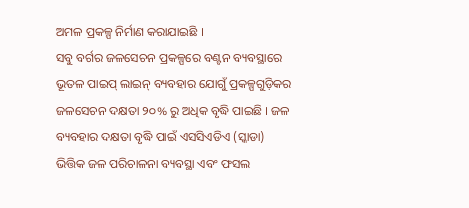ଅମଳ ପ୍ରକଳ୍ପ ନିର୍ମାଣ କରାଯାଇଛି ।
ସବୁ ବର୍ଗର ଜଳସେଚନ ପ୍ରକଳ୍ପରେ ବଣ୍ଟନ ବ୍ୟବସ୍ଥାରେ ଭୂତଳ ପାଇପ୍ ଲାଇନ୍ ବ୍ୟବହାର ଯୋଗୁଁ ପ୍ରକଳ୍ପଗୁଡ଼ିକର ଜଳସେଚନ ଦକ୍ଷତା ୨୦% ରୁ ଅଧିକ ବୃଦ୍ଧି ପାଇଛି । ଜଳ ବ୍ୟବହାର ଦକ୍ଷତା ବୃଦ୍ଧି ପାଇଁ ଏସସିଏଡିଏ (ସ୍କାଡା) ଭିତ୍ତିକ ଜଳ ପରିଚାଳନା ବ୍ୟବସ୍ଥା ଏବଂ ଫସଲ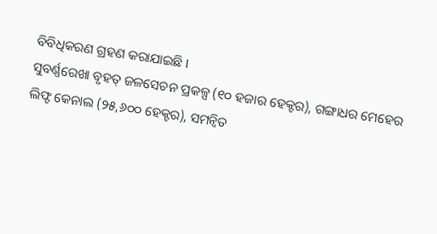ବିବିଧିକରଣ ଗ୍ରହଣ କରାଯାଇଛି ।
ସୁବର୍ଣ୍ଣରେଖା ବୃହତ୍ ଜଳସେଚନ ପ୍ରକଳ୍ପ (୧୦ ହଜାର ହେକ୍ଟର), ଗଙ୍ଗାଧର ମେହେର ଲିଫ୍ଟ କେନାଲ (୨୫,୬୦୦ ହେକ୍ଟର), ସମନ୍ୱିତ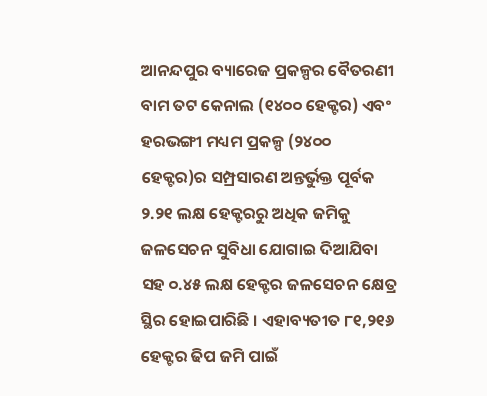ଆନନ୍ଦପୁର ବ୍ୟାରେଜ ପ୍ରକଳ୍ପର ବୈତରଣୀ ବାମ ତଟ କେନାଲ (୧୪୦୦ ହେକ୍ଟର) ଏବଂ ହରଭଙ୍ଗୀ ମଧ୍ୟମ ପ୍ରକଳ୍ପ (୨୪୦୦ ହେକ୍ଟର)ର ସମ୍ପ୍ରସାରଣ ଅନ୍ତର୍ଭୁକ୍ତ ପୂର୍ବକ ୨.୨୧ ଲକ୍ଷ ହେକ୍ଟରରୁ ଅଧିକ ଜମିକୁ ଜଳସେଚନ ସୁବିଧା ଯୋଗାଇ ଦିଆଯିବା ସହ ୦.୪୫ ଲକ୍ଷ ହେକ୍ଟର ଜଳସେଚନ କ୍ଷେତ୍ର ସ୍ଥିର ହୋଇପାରିଛି । ଏହାବ୍ୟତୀତ ୮୧,୨୧୬ ହେକ୍ଟର ଢିପ ଜମି ପାଇଁ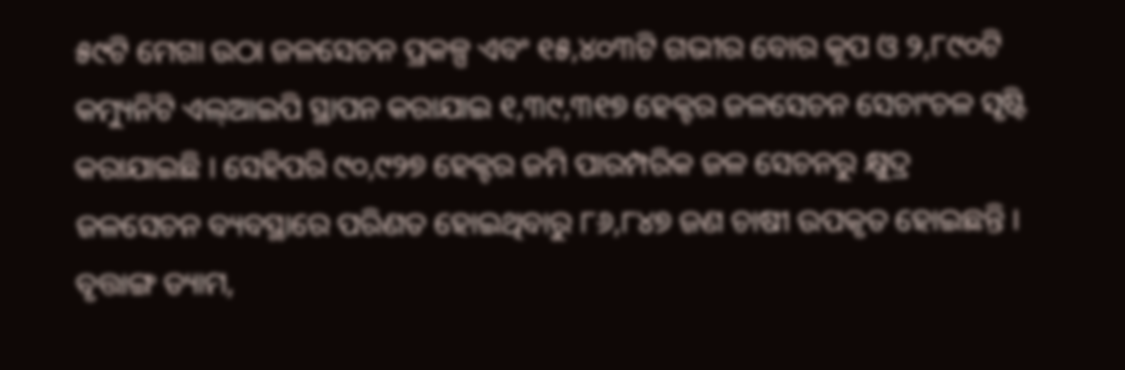୫୯ଟି ମେଗା ଉଠା ଜଳସେଚନ ପ୍ରକଳ୍ପ ଏବଂ ୧୫,୪୦୩ଟି ଗଭୀର ବୋର କୂପ ଓ ୨,୮୯୦ଟି କମ୍ୟୁନିଟି ଏଲ୍ଆଇପି ସ୍ଥାପନ କରାଯାଇ ୧,୩୯,୩୧୭ ହେକ୍ଟର ଜଳସେଚନ ସେଚାଂଚଳ ସୃଷ୍ଟି କରାଯାଇଛି । ସେହିପରି ୯୦,୯୨୭ ହେକ୍ଟର ଜମି ପାରମ୍ପରିକ ଜଳ ସେଚନରୁ କ୍ଷୁଦ୍ର ଜଳସେଚନ ବ୍ୟବସ୍ଥାରେ ପରିଣତ ହୋଇଥିବାରୁ ୮୬,୮୪୭ ଜଣ ଚାଷୀ ଉପକୃତ ହୋଇଛନ୍ତି ।
ବୃତ୍ତାଙ୍ଗ ଡ୍ୟାମ,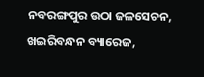ନବରଙ୍ଗପୁର ଉଠା ଜଳସେଚନ, ଖଇରିବନ୍ଧନ ବ୍ୟାରେଜ,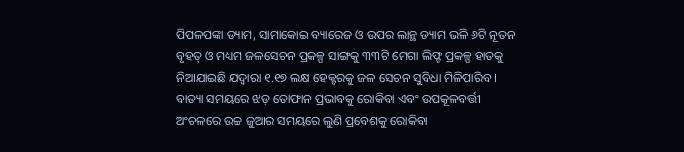ପିପଳପଙ୍କା ଡ୍ୟାମ, ସାମାକୋଇ ବ୍ୟାରେଜ ଓ ଉପର ଲାନ୍ଥ ଡ୍ୟାମ ଭଳି ୬ଟି ନୂତନ ବୃହତ୍ ଓ ମଧ୍ୟମ ଜଳସେଚନ ପ୍ରକଳ୍ପ ସାଙ୍ଗକୁ ୩୩ଟି ମେଗା ଲିଫ୍ଟ ପ୍ରକଳ୍ପ ହାତକୁ ନିଆଯାଇଛି ଯଦ୍ୱାରା ୧.୧୭ ଲକ୍ଷ ହେକ୍ଟରକୁ ଜଳ ସେଚନ ସୁବିଧା ମିଳିପାରିବ ।
ବାତ୍ୟା ସମୟରେ ଝଡ଼ ତୋଫାନ ପ୍ରଭାବକୁ ରୋକିବା ଏବଂ ଉପକୂଳବର୍ତ୍ତୀ ଅଂଚଳରେ ଉଚ୍ଚ ଜୁଆର ସମୟରେ ଲୁଣି ପ୍ରବେଶକୁ ରୋକିବା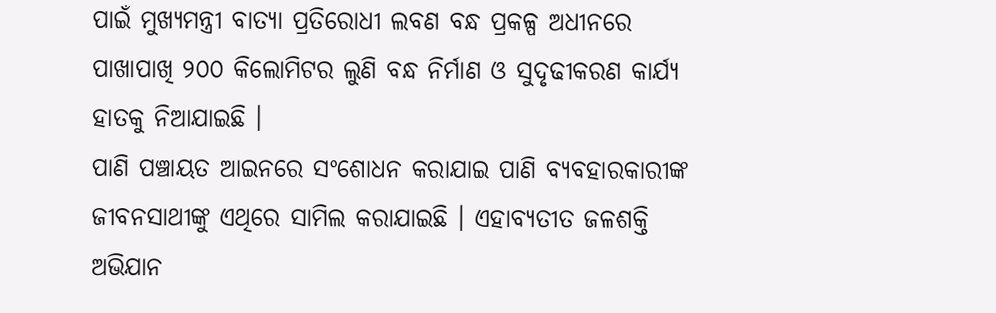ପାଇଁ ମୁଖ୍ୟମନ୍ତ୍ରୀ ବାତ୍ୟା ପ୍ରତିରୋଧୀ ଲବଣ ବନ୍ଧ ପ୍ରକଳ୍ପ ଅଧୀନରେ ପାଖାପାଖି ୨୦୦ କିଲୋମିଟର ଲୁଣି ବନ୍ଧ ନିର୍ମାଣ ଓ ସୁଦୃଢୀକରଣ କାର୍ଯ୍ୟ ହାତକୁ ନିଆଯାଇଛି ।
ପାଣି ପଞ୍ଚାୟତ ଆଇନରେ ସଂଶୋଧନ କରାଯାଇ ପାଣି ବ୍ୟବହାରକାରୀଙ୍କ ଜୀବନସାଥୀଙ୍କୁ ଏଥିରେ ସାମିଲ କରାଯାଇଛି । ଏହାବ୍ୟତୀତ ଜଳଶକ୍ତି ଅଭିଯାନ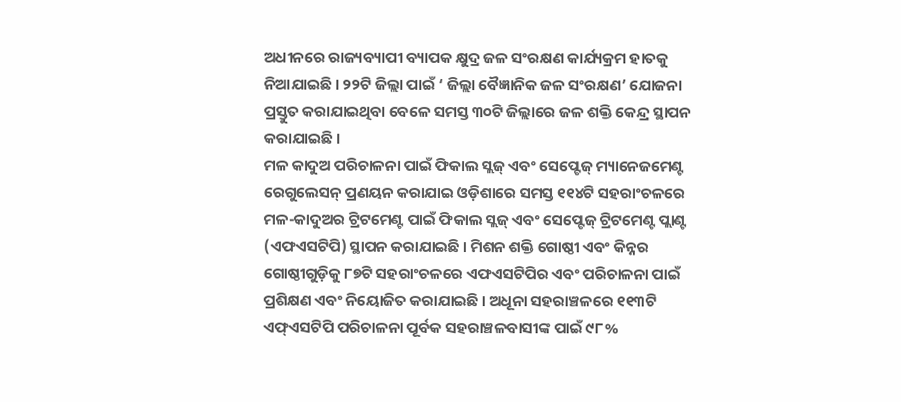ଅଧୀନରେ ରାଜ୍ୟବ୍ୟାପୀ ବ୍ୟାପକ କ୍ଷୁଦ୍ର ଜଳ ସଂରକ୍ଷଣ କାର୍ଯ୍ୟକ୍ରମ ହାତକୁ ନିଆଯାଇଛି । ୨୨ଟି ଜିଲ୍ଲା ପାଇଁ ‘ ଜିଲ୍ଲା ବୈଜ୍ଞାନିକ ଜଳ ସଂରକ୍ଷଣ’ ଯୋଜନା ପ୍ରସ୍ତୁତ କରାଯାଇଥିବା ବେଳେ ସମସ୍ତ ୩୦ଟି ଜିଲ୍ଲାରେ ଜଳ ଶକ୍ତି କେନ୍ଦ୍ର ସ୍ଥାପନ କରାଯାଇଛି ।
ମଳ କାଦୁଅ ପରିଚାଳନା ପାଇଁ ଫିକାଲ ସ୍ଲଜ୍ ଏବଂ ସେପ୍ଟେଜ୍ ମ୍ୟାନେଜମେଣ୍ଟ ରେଗୁଲେସନ୍ ପ୍ରଣୟନ କରାଯାଇ ଓଡ଼ିଶାରେ ସମସ୍ତ ୧୧୪ଟି ସହରାଂଚଳରେ ମଳ-କାଦୁଅର ଟ୍ରିଟମେଣ୍ଟ ପାଇଁ ଫିକାଲ ସ୍ଲଜ୍ ଏବଂ ସେପ୍ଟେଜ୍ ଟ୍ରିଟମେଣ୍ଟ ପ୍ଲାଣ୍ଟ (ଏଫଏସଟିପି) ସ୍ଥାପନ କରାଯାଇଛି । ମିଶନ ଶକ୍ତି ଗୋଷ୍ଠୀ ଏବଂ କିନ୍ନର ଗୋଷ୍ଠୀଗୁଡ଼ିକୁ ୮୭ଟି ସହରାଂଚଳରେ ଏଫଏସଟିପିର ଏବଂ ପରିଚାଳନା ପାଇଁ ପ୍ରଶିକ୍ଷଣ ଏବଂ ନିୟୋଜିତ କରାଯାଇଛି । ଅଧୂନା ସହରାଞ୍ଚଳରେ ୧୧୩ଟି ଏଫ୍ଏସଟିପି ପରିଚାଳନା ପୂର୍ବକ ସହରାଞ୍ଚଳବାସୀଙ୍କ ପାଇଁ ୯୮%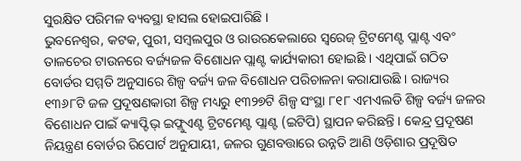ସୁରକ୍ଷିତ ପରିମଳ ବ୍ୟବସ୍ଥା ହାସଲ ହୋଇପାରିଛି ।
ଭୁବନେଶ୍ୱର, କଟକ, ପୁରୀ, ସମ୍ବଲପୁର ଓ ରାଉରକେଲାରେ ସ୍ୱରେଜ୍ ଟ୍ରିଟମେଣ୍ଟ ପ୍ଲାଣ୍ଟ ଏବଂ ତାଳଚେର ଟାଉନରେ ବର୍ଜ୍ୟଜଳ ବିଶୋଧନ ପ୍ଲାଣ୍ଟ କାର୍ଯ୍ୟକାରୀ ହୋଇଛି । ଏଥିପାଇଁ ଗଠିତ ବୋର୍ଡର ସମ୍ମତି ଅନୁସାରେ ଶିଳ୍ପ ବର୍ଜ୍ୟ ଜଳ ବିଶୋଧନ ପରିଚାଳନା କରାଯାଉଛି । ରାଜ୍ୟର ୧୩୬୮ଟି ଜଳ ପ୍ରଦୂଷଣକାରୀ ଶିଳ୍ପ ମଧ୍ୟରୁ ୧୩୨୭ଟି ଶିଳ୍ପ ସଂସ୍ଥା ୮୧୮ ଏମଏଲଡି ଶିଳ୍ପ ବର୍ଜ୍ୟ ଜଳର ବିଶୋଧନ ପାଇଁ କ୍ୟାପ୍ଟିଭ୍ ଇଫ୍ଲୁଏଣ୍ଟ ଟ୍ରିଟମେଣ୍ଟ ପ୍ଲାଣ୍ଟ (ଇଟିପି) ସ୍ଥାପନ କରିଛନ୍ତି । କେନ୍ଦ୍ର ପ୍ରଦୂଷଣ ନିୟନ୍ତ୍ରଣ ବୋର୍ଡର ରିପୋର୍ଟ ଅନୁଯାୟୀ, ଜଳର ଗୁଣବତ୍ତାରେ ଉନ୍ନତି ଆଣି ଓଡ଼ିଶାର ପ୍ରଦୂଷିତ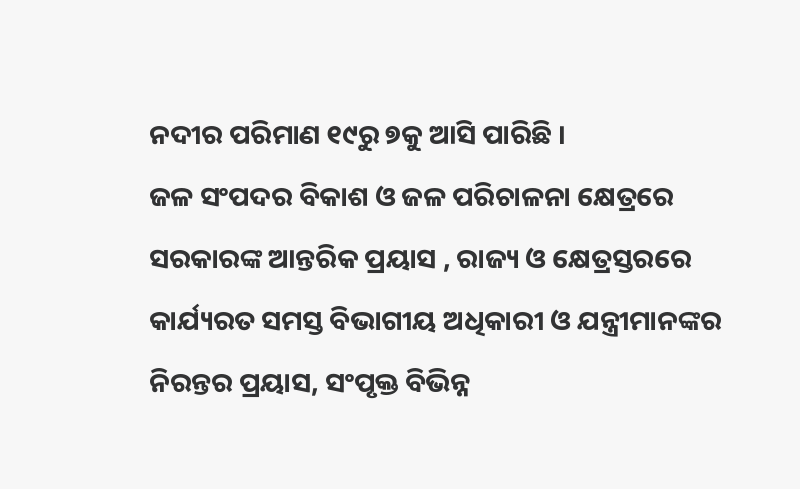ନଦୀର ପରିମାଣ ୧୯ରୁ ୭କୁ ଆସି ପାରିଛି ।
ଜଳ ସଂପଦର ବିକାଶ ଓ ଜଳ ପରିଚାଳନା କ୍ଷେତ୍ରରେ ସରକାରଙ୍କ ଆନ୍ତରିକ ପ୍ରୟାସ , ରାଜ୍ୟ ଓ କ୍ଷେତ୍ରସ୍ତରରେ କାର୍ଯ୍ୟରତ ସମସ୍ତ ବିଭାଗୀୟ ଅଧିକାରୀ ଓ ଯନ୍ତ୍ରୀମାନଙ୍କର ନିରନ୍ତର ପ୍ରୟାସ, ସଂପୃକ୍ତ ବିଭିନ୍ନ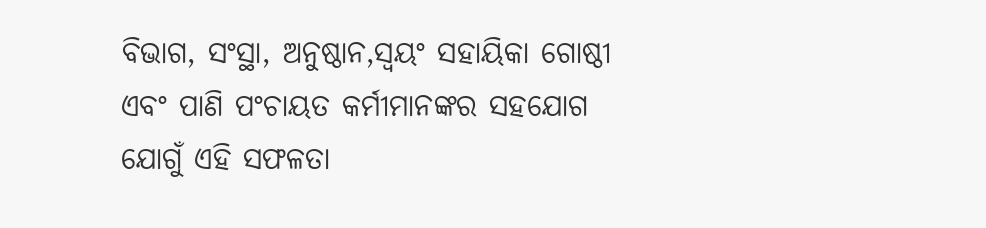ବିଭାଗ, ସଂସ୍ଥା, ଅନୁଷ୍ଠାନ,ସ୍ୱୟଂ ସହାୟିକା ଗୋଷ୍ଠୀ ଏବଂ ପାଣି ପଂଚାୟତ କର୍ମୀମାନଙ୍କର ସହଯୋଗ ଯୋଗୁଁ ଏହି ସଫଳତା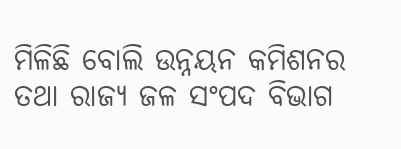ମିଳିଛି ବୋଲି ଉନ୍ନୟନ କମିଶନର ତଥା ରାଜ୍ୟ ଜଳ ସଂପଦ ବିଭାଗ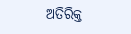ଅତିରିକ୍ତ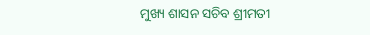ମୁଖ୍ୟ ଶାସନ ସଚିବ ଶ୍ରୀମତୀ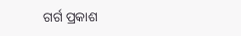ଗର୍ଗ ପ୍ରକାଶ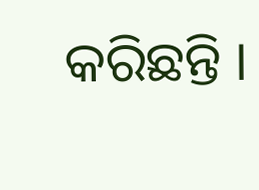କରିଛନ୍ତି ।